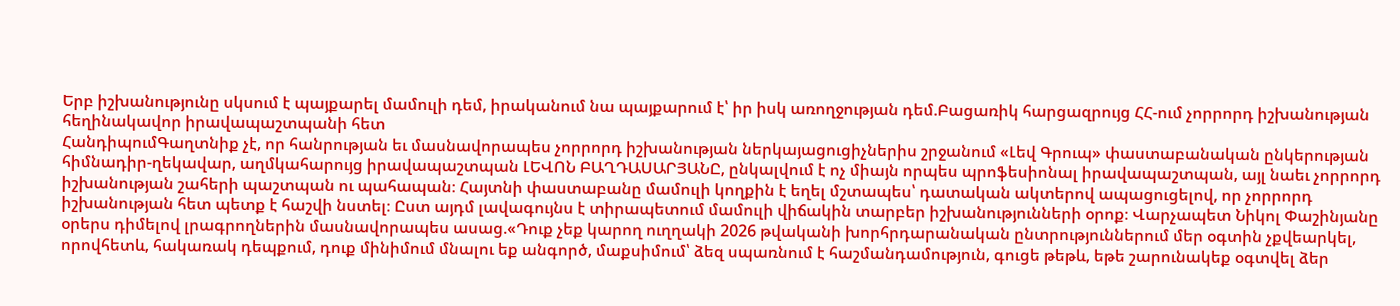Երբ իշխանությունը սկսում է պայքարել մամուլի դեմ, իրականում նա պայքարում է՝ իր իսկ առողջության դեմ.Բացառիկ հարցազրույց ՀՀ-ում չորրորդ իշխանության հեղինակավոր իրավապաշտպանի հետ
ՀանդիպումԳաղտնիք չէ, որ հանրության եւ մասնավորապես չորրորդ իշխանության ներկայացուցիչներիս շրջանում «Լեվ Գրուպ» փաստաբանական ընկերության հիմնադիր-ղեկավար, աղմկահարույց իրավապաշտպան ԼԵՎՈՆ ԲԱՂԴԱՍԱՐՅԱՆԸ, ընկալվում է ոչ միայն որպես պրոֆեսիոնալ իրավապաշտպան, այլ նաեւ չորրորդ իշխանության շահերի պաշտպան ու պահապան։ Հայտնի փաստաբանը մամուլի կողքին է եղել մշտապես՝ դատական ակտերով ապացուցելով, որ չորրորդ իշխանության հետ պետք է հաշվի նստել։ Ըստ այդմ լավագույնս է տիրապետում մամուլի վիճակին տարբեր իշխանությունների օրոք։ Վարչապետ Նիկոլ Փաշինյանը օրերս դիմելով լրագրողներին մասնավորապես ասաց.«Դուք չեք կարող ուղղակի 2026 թվականի խորհրդարանական ընտրություններում մեր օգտին չքվեարկել, որովհետև, հակառակ դեպքում, դուք մինիմում մնալու եք անգործ, մաքսիմում՝ ձեզ սպառնում է հաշմանդամություն, գուցե թեթև, եթե շարունակեք օգտվել ձեր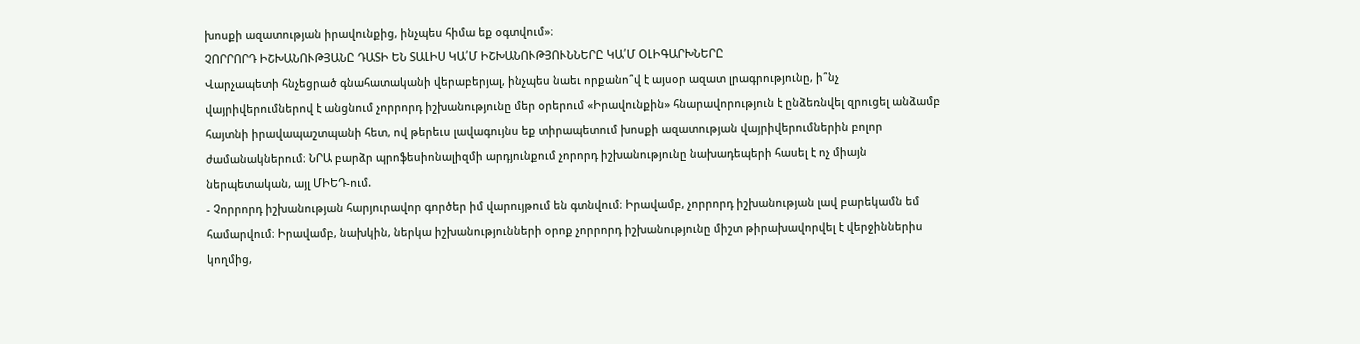խոսքի ազատության իրավունքից, ինչպես հիմա եք օգտվում»։
ՉՈՐՐՈՐԴ ԻՇԽԱՆՈՒԹՅԱՆԸ ԴԱՏԻ ԵՆ ՏԱԼԻՍ ԿԱ՛Մ ԻՇԽԱՆՈՒԹՅՈՒՆՆԵՐԸ ԿԱ՛Մ ՕԼԻԳԱՐԽՆԵՐԸ
Վարչապետի հնչեցրած գնահատականի վերաբերյալ, ինչպես նաեւ որքանո՞վ է այսօր ազատ լրագրությունը, ի՞նչ վայրիվերումներով է անցնում չորրորդ իշխանությունը մեր օրերում «Իրավունքին» հնարավորություն է ընձեռնվել զրուցել անձամբ հայտնի իրավապաշտպանի հետ, ով թերեւս լավագույնս եք տիրապետում խոսքի ազատության վայրիվերումներին բոլոր ժամանակներում։ ՆՐԱ բարձր պրոֆեսիոնալիզմի արդյունքում չորորդ իշխանությունը նախադեպերի հասել է ոչ միայն ներպետական, այլ ՄԻԵԴ-ում.
- Չորրորդ իշխանության հարյուրավոր գործեր իմ վարույթում են գտնվում։ Իրավամբ, չորրորդ իշխանության լավ բարեկամն եմ համարվում։ Իրավամբ, նախկին, ներկա իշխանությունների օրոք չորրորդ իշխանությունը միշտ թիրախավորվել է վերջիններիս կողմից,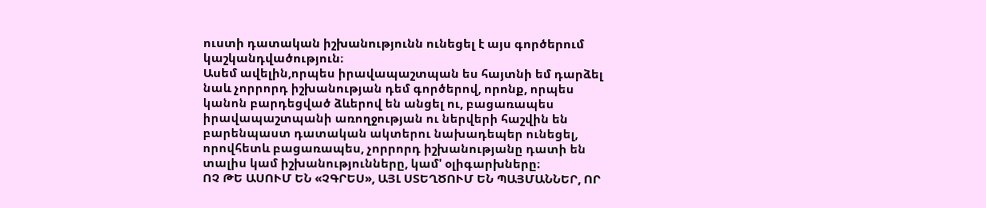ուստի դատական իշխանությունն ունեցել է այս գործերում կաշկանդվածություն։
Ասեմ ավելին,որպես իրավապաշտպան ես հայտնի եմ դարձել նաև չորրորդ իշխանության դեմ գործերով, որոնք, որպես կանոն բարդեցված ձևերով են անցել ու, բացառապես իրավապաշտպանի առողջության ու ներվերի հաշվին են բարենպաստ դատական ակտերու նախադեպեր ունեցել, որովհետև բացառապես, չորրորդ իշխանությանը դատի են տալիս կամ իշխանությունները, կամ' օլիգարխները։
ՈՉ ԹԵ ԱՍՈՒՄ ԵՆ «ՉԳՐԵՍ», ԱՅԼ ՍՏԵՂԾՈՒՄ ԵՆ ՊԱՅՄԱՆՆԵՐ, ՈՐ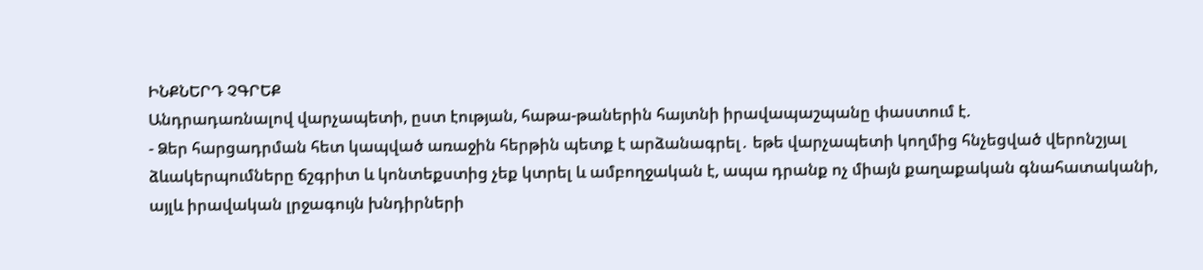ԻՆՔՆԵՐԴ ՉԳՐԵՔ
Անդրադառնալով վարչապետի, ըստ էության, հաթա-թաներին հայտնի իրավապաշպանը փաստում է.
- Ձեր հարցադրման հետ կապված առաջին հերթին պետք է արձանագրել․ եթե վարչապետի կողմից հնչեցված վերոնշյալ ձևակերպումները ճշգրիտ և կոնտեքստից չեք կտրել և ամբողջական է, ապա դրանք ոչ միայն քաղաքական գնահատականի, այլև իրավական լրջագույն խնդիրների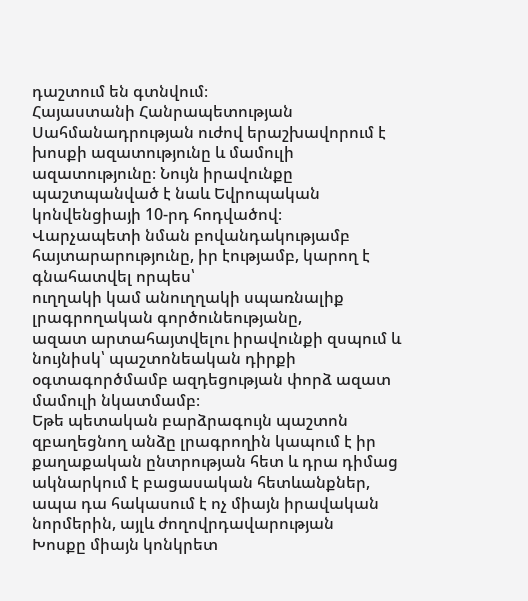դաշտում են գտնվում։
Հայաստանի Հանրապետության Սահմանադրության ուժով երաշխավորում է խոսքի ազատությունը և մամուլի ազատությունը։ Նույն իրավունքը պաշտպանված է նաև Եվրոպական կոնվենցիայի 10-րդ հոդվածով։
Վարչապետի նման բովանդակությամբ հայտարարությունը, իր էությամբ, կարող է գնահատվել որպես՝
ուղղակի կամ անուղղակի սպառնալիք լրագրողական գործունեությանը,
ազատ արտահայտվելու իրավունքի զսպում և նույնիսկ՝ պաշտոնեական դիրքի օգտագործմամբ ազդեցության փորձ ազատ մամուլի նկատմամբ։
Եթե պետական բարձրագույն պաշտոն զբաղեցնող անձը լրագրողին կապում է իր քաղաքական ընտրության հետ և դրա դիմաց ակնարկում է բացասական հետևանքներ, ապա դա հակասում է ոչ միայն իրավական նորմերին, այլև ժողովրդավարության
Խոսքը միայն կոնկրետ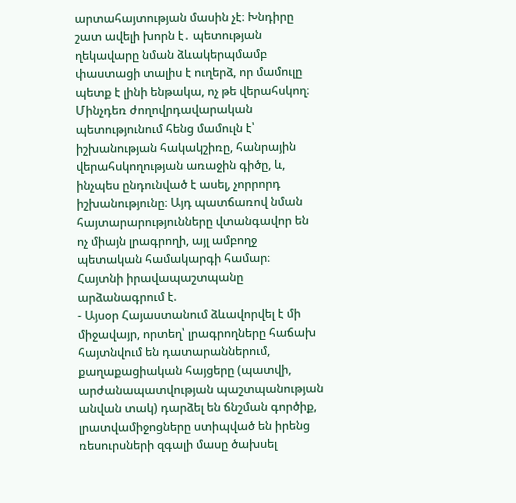արտահայտության մասին չէ։ Խնդիրը շատ ավելի խորն է․ պետության ղեկավարը նման ձևակերպմամբ փաստացի տալիս է ուղերձ, որ մամուլը պետք է լինի ենթակա, ոչ թե վերահսկող։ Մինչդեռ ժողովրդավարական պետությունում հենց մամուլն է՝ իշխանության հակակշիռը, հանրային վերահսկողության առաջին գիծը, և, ինչպես ընդունված է ասել, չորրորդ իշխանությունը։ Այդ պատճառով նման հայտարարությունները վտանգավոր են ոչ միայն լրագրողի, այլ ամբողջ պետական համակարգի համար։
Հայտնի իրավապաշտպանը արձանագրում է.
- Այսօր Հայաստանում ձևավորվել է մի միջավայր, որտեղ՝ լրագրողները հաճախ հայտնվում են դատարաններում, քաղաքացիական հայցերը (պատվի, արժանապատվության պաշտպանության անվան տակ) դարձել են ճնշման գործիք, լրատվամիջոցները ստիպված են իրենց ռեսուրսների զգալի մասը ծախսել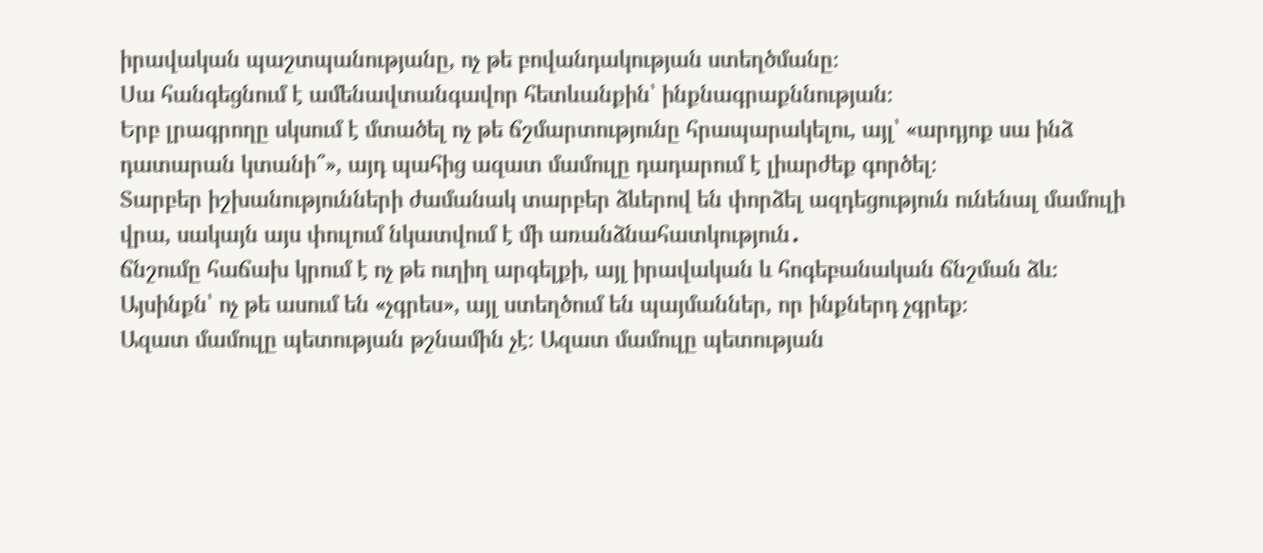իրավական պաշտպանությանը, ոչ թե բովանդակության ստեղծմանը։
Սա հանգեցնում է ամենավտանգավոր հետևանքին՝ ինքնագրաքննության։
Երբ լրագրողը սկսում է մտածել ոչ թե ճշմարտությունը հրապարակելու, այլ՝ «արդյոք սա ինձ դատարան կտանի՞», այդ պահից ազատ մամուլը դադարում է լիարժեք գործել։
Տարբեր իշխանությունների ժամանակ տարբեր ձևերով են փորձել ազդեցություն ունենալ մամուլի վրա, սակայն այս փուլում նկատվում է մի առանձնահատկություն․
ճնշումը հաճախ կրում է ոչ թե ուղիղ արգելքի, այլ իրավական և հոգեբանական ճնշման ձև։
Այսինքն՝ ոչ թե ասում են «չգրես», այլ ստեղծում են պայմաններ, որ ինքներդ չգրեք։
Ազատ մամուլը պետության թշնամին չէ։ Ազատ մամուլը պետության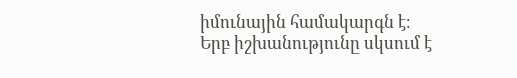իմունային համակարգն է։
Երբ իշխանությունը սկսում է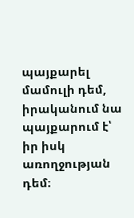պայքարել մամուլի դեմ, իրականում նա պայքարում է՝
իր իսկ առողջության դեմ։